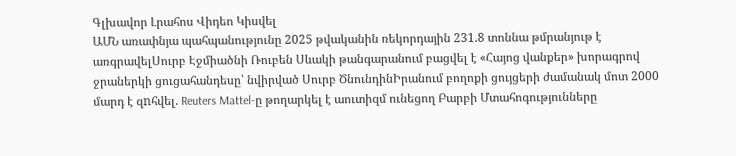Գլխավոր Լրահոս Վիդեո Կիսվել
ԱՄՆ առափնյա պահպանությունը 2025 թվականին ռեկորդային 231.8 տոննա թմրանյութ է առգրավելՍուրբ Էջմիածնի Ռուբեն Սևակի թանգարանում բացվել է «Հայոց վանքեր» խորագրով ջրաներկի ցուցահանդեսը՝ նվիրված Սուրբ ԾնունդինԻրանում բողոքի ցույցերի ժամանակ մոտ 2000 մարդ է զnհվել. Reuters Mattel-ը թողարկել է աուտիզմ ունեցող Բարբի Մտահոգությունները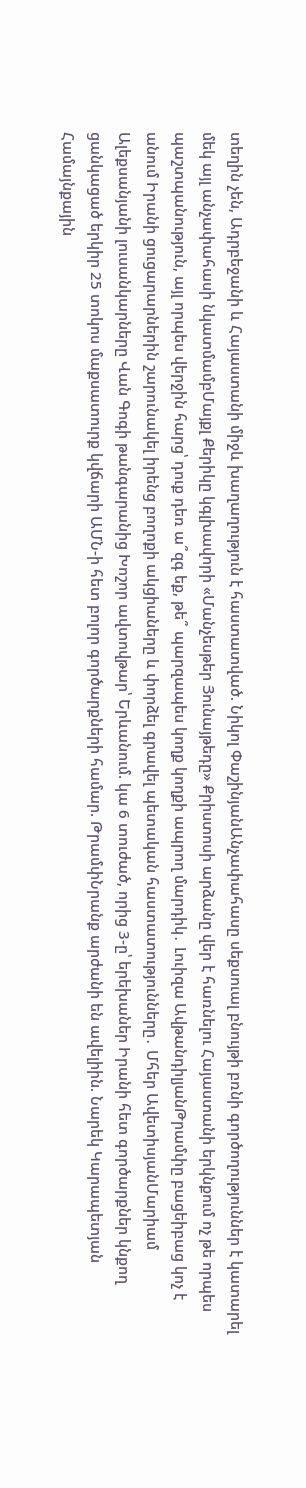տեղին չեն, Ադրբեջանի և Հայաստանի միջև խաղաղություն է հաստատված. Նիկոլ ՓաշինյանԱնչափահասը սեքսուալ բնույթի բռնի գործողություններ է կատարել մեկ այլ անչափահասի նկատմամբՄայքլ Քերիկը կգլխավորի «Մանչեսթեր Յունայթեդը» Քրիստոսի արձանը վեր է հառնելու Հայաստանի երկնքում ոչ թե որպես պաշտպանություն, այլ որպես վերջին հարց՝ դուք դեռ ա՞զգ եք, թե՞ պարզապես կողք կողքի ապրող մարդիկ․ Լուիզա ԱվթանդիլյանԹրամփը բացեիբաց կոչ է անում Իրանի ցուցարարներին շարունակել իրենց բողոքի ակցիաները և փորձել գրավել պետական հաստատությունները․ Մհեր ԱվետիսյանՄարիամ Ալեքսանյանի լուսանկարները Վան Գոգի թանգարանից Խոշոր ավտովթար՝ Երևանում. կա 6 տուժած, որից 3-ը՝ երեխաներ Իրանի հետ գործարքներ կնքող ցանկացած երկիր 25 տոկոս մաքսատուրք կվճարի ԱՄՆ-ի հետ բոլոր գործարքների համար. ԹրամփՆրանք արժանի են ավելիին. Նարեկ Կարապետյան Համայնքային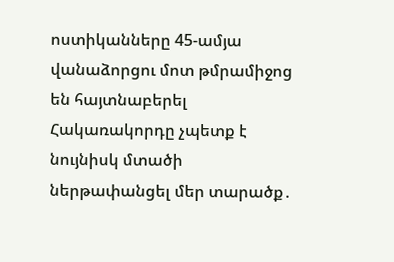ոստիկանները 45-ամյա վանաձորցու մոտ թմրամիջոց են հայտնաբերել Հակառակորդը չպետք է նույնիսկ մտածի ներթափանցել մեր տարածք․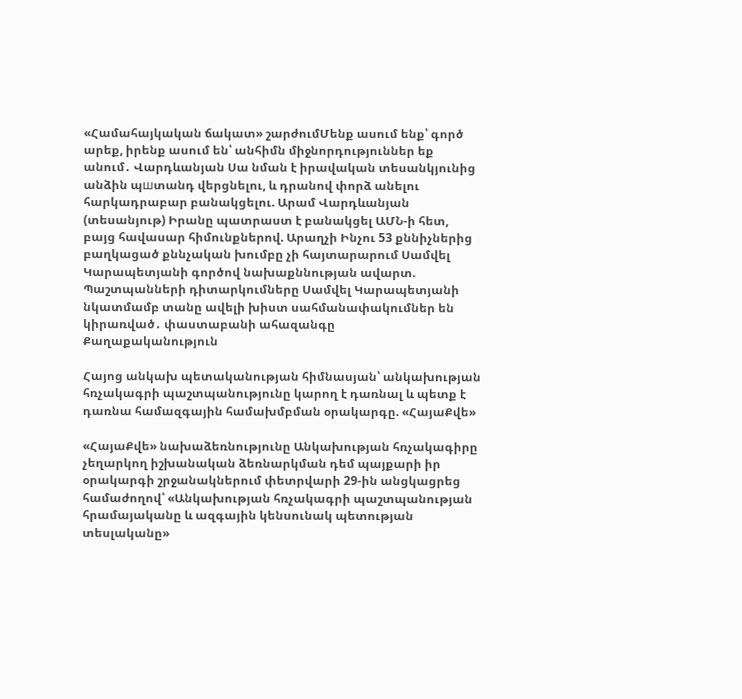«Համահայկական ճակատ» շարժումՄենք ասում ենք՝ գործ արեք, իրենք ասում են՝ անհիմն միջնորդություններ եք անում․ Վարդևանյան Սա նման է իրավական տեսանկյունից անձին պшտանդ վերցնելու, և դրանով փորձ անելու հարկադրաբար բանակցելու. Արամ Վարդևանյան (տեսանյութ) Իրանը պատրաստ է բանակցել ԱՄՆ-ի հետ, բայց հավասար հիմունքներով. Արաղչի Ինչու 53 քննիչներից բաղկացած քննչական խումբը չի հայտարարում Սամվել Կարապետյանի գործով նախաքննության ավարտ. Պաշտպանների դիտարկումները Սամվել Կարապետյանի նկատմամբ տանը ավելի խիստ սահմանափակումներ են կիրառված․ փաստաբանի ահազանգը
Քաղաքականություն

Հայոց անկախ պետականության հիմնասյան՝ անկախության հռչակագրի պաշտպանությունը կարող է դառնալ և պետք է դառնա համազգային համախմբման օրակարգը. «ՀայաՔվե»

«ՀայաՔվե» նախաձեռնությունը Անկախության հռչակագիրը չեղարկող իշխանական ձեռնարկման դեմ պայքարի իր օրակարգի շրջանակներում փետրվարի 29-ին անցկացրեց համաժողով՝ «Անկախության հռչակագրի պաշտպանության հրամայականը և ազգային կենսունակ պետության տեսլականը»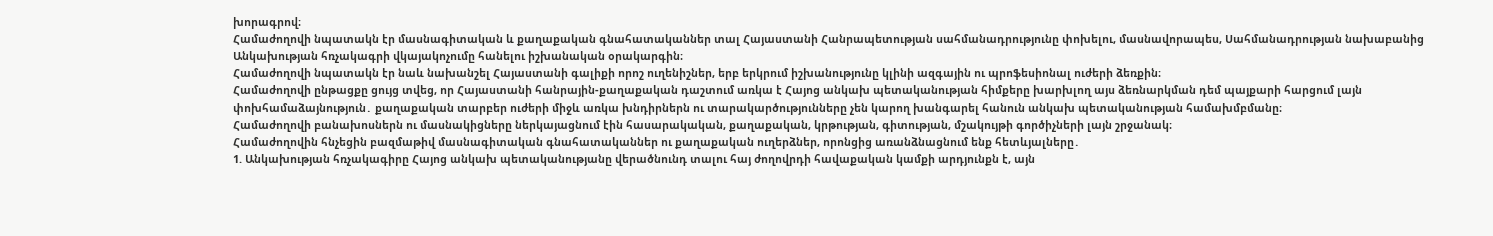խորագրով։
Համաժողովի նպատակն էր մասնագիտական և քաղաքական գնահատականներ տալ Հայաստանի Հանրապետության սահմանադրությունը փոխելու, մասնավորապես, Սահմանադրության նախաբանից Անկախության հռչակագրի վկայակոչումը հանելու իշխանական օրակարգին։
Համաժողովի նպատակն էր նաև նախանշել Հայաստանի գալիքի որոշ ուղենիշներ, երբ երկրում իշխանությունը կլինի ազգային ու պրոֆեսիոնալ ուժերի ձեռքին։
Համաժողովի ընթացքը ցույց տվեց, որ Հայաստանի հանրային-քաղաքական դաշտում առկա է Հայոց անկախ պետականության հիմքերը խարխլող այս ձեռնարկման դեմ պայքարի հարցում լայն փոխհամաձայնություն․ քաղաքական տարբեր ուժերի միջև առկա խնդիրներն ու տարակարծությունները չեն կարող խանգարել հանուն անկախ պետականության համախմբմանը։
Համաժողովի բանախոսներն ու մասնակիցները ներկայացնում էին հասարակական, քաղաքական, կրթության, գիտության, մշակույթի գործիչների լայն շրջանակ։
Համաժողովին հնչեցին բազմաթիվ մասնագիտական գնահատականներ ու քաղաքական ուղերձներ, որոնցից առանձնացնում ենք հետևյալները․
1. Անկախության հռչակագիրը Հայոց անկախ պետականությանը վերածնունդ տալու հայ ժողովրդի հավաքական կամքի արդյունքն է, այն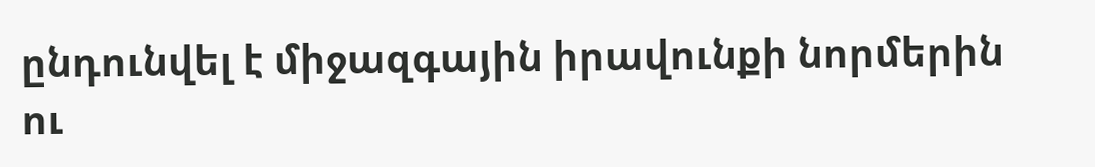ընդունվել է միջազգային իրավունքի նորմերին ու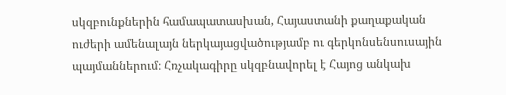սկզբունքներին համապատասխան, Հայաստանի քաղաքական ուժերի ամենալայն ներկայացվածությամբ ու գերկոնսենսուսային պայմաններում։ Հռչակագիրը սկզբնավորել է Հայոց անկախ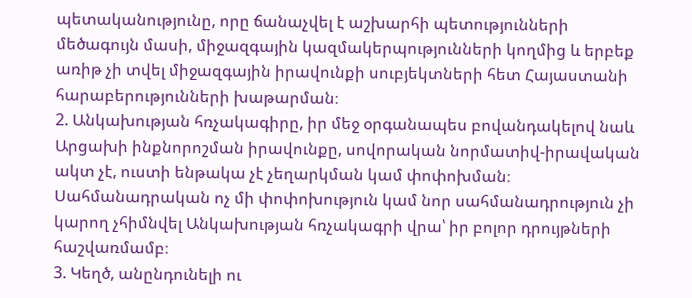պետականությունը, որը ճանաչվել է աշխարհի պետությունների մեծագույն մասի, միջազգային կազմակերպությունների կողմից և երբեք առիթ չի տվել միջազգային իրավունքի սուբյեկտների հետ Հայաստանի հարաբերությունների խաթարման։
2. Անկախության հռչակագիրը, իր մեջ օրգանապես բովանդակելով նաև Արցախի ինքնորոշման իրավունքը, սովորական նորմատիվ-իրավական ակտ չէ, ուստի ենթակա չէ չեղարկման կամ փոփոխման։ Սահմանադրական ոչ մի փոփոխություն կամ նոր սահմանադրություն չի կարող չհիմնվել Անկախության հռչակագրի վրա՝ իր բոլոր դրույթների հաշվառմամբ։
3. Կեղծ, անընդունելի ու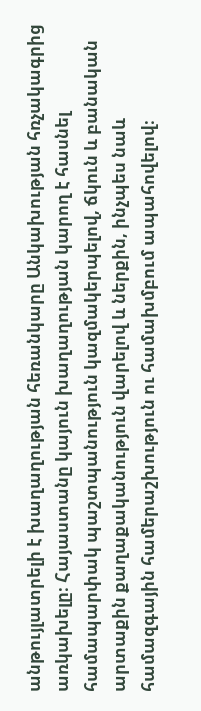անթույլատրելի է խաղաղության հեռանկարը Անկախության հռչակագրից առկախելը։ Հայաստանը կայուն խաղաղության կարող է հասնել համապարփակ պաշտպանություն կազմակերպելով, ճկուն և բանական արտաքին քաղաքականություն վարելով և ներքին, ինչպես նաև համազգային համերաշխություն ու համախմբում ապահովելով։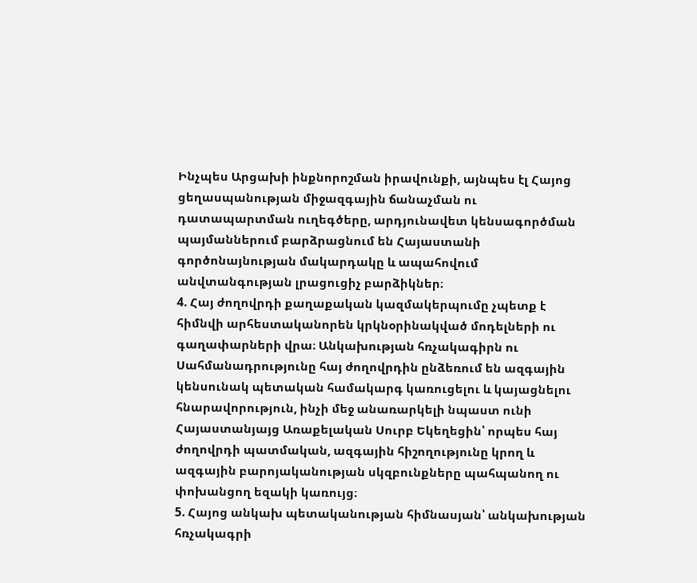Ինչպես Արցախի ինքնորոշման իրավունքի, այնպես էլ Հայոց ցեղասպանության միջազգային ճանաչման ու դատապարտման ուղեգծերը, արդյունավետ կենսագործման պայմաններում բարձրացնում են Հայաստանի գործոնայնության մակարդակը և ապահովում անվտանգության լրացուցիչ բարձիկներ։
4. Հայ ժողովրդի քաղաքական կազմակերպումը չպետք է հիմնվի արհեստականորեն կրկնօրինակված մոդելների ու գաղափարների վրա։ Անկախության հռչակագիրն ու Սահմանադրությունը հայ ժողովրդին ընձեռում են ազգային կենսունակ պետական համակարգ կառուցելու և կայացնելու հնարավորություն, ինչի մեջ անառարկելի նպաստ ունի Հայաստանյայց Առաքելական Սուրբ Եկեղեցին՝ որպես հայ ժողովրդի պատմական, ազգային հիշողությունը կրող և ազգային բարոյականության սկզբունքները պահպանող ու փոխանցող եզակի կառույց։
5. Հայոց անկախ պետականության հիմնասյան՝ անկախության հռչակագրի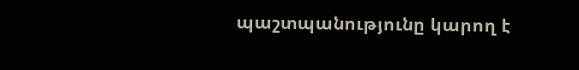պաշտպանությունը կարող է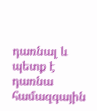դառնալ և պետք է դառնա համազգային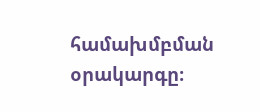համախմբման օրակարգը։